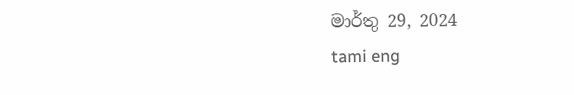මාර්තු 29, 2024
tami eng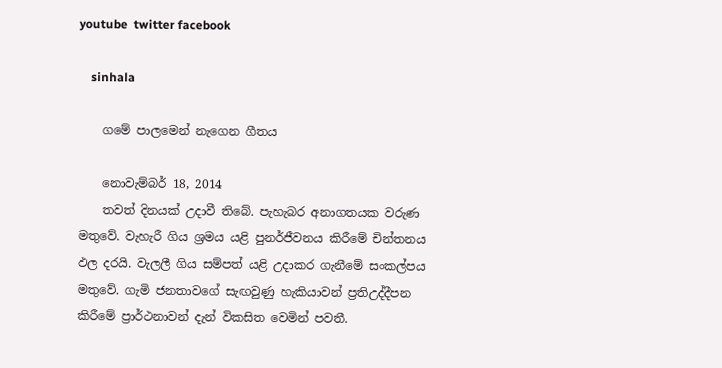youtube  twitter facebook

    sinhala

    ගමේ පාලමෙන් නැගෙන ගීතය

    නොවැම්බර් 18, 2014
    තවත් දිනයක් උදාවී තිබේ. පැහැබර අනාගතයක වරුණ මතුවේ. වැහැරී ගිය ශ්‍රමය යළි පුනර්ජීවනය කිරීමේ චින්තනය ඵල දරයි. වැලලී ගිය සම්පත් යළි උදාකර ගැනීමේ සංකල්පය මතුවේ. ගැමි ජනතාවගේ සැඟවුණු හැකියාවන් ප්‍රතිඋද්දීපන කිරීමේ ප්‍රාර්ථනාවන් දැන් විකසිත වෙමින් පවතී.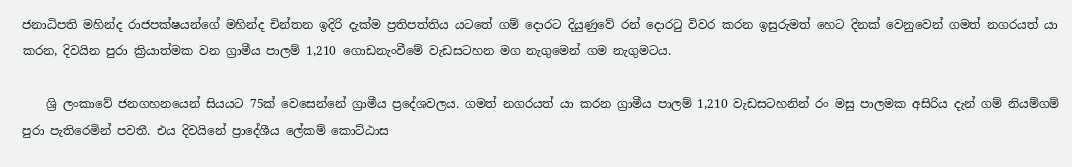ජනාධිපති මහින්ද රාජපක්ෂයන්ගේ මහින්ද චින්තන ඉදිරි දැක්ම ප්‍රතිපත්තිය යටතේ ගම් දොරට දියුණුවේ රන් දොරටු විවර කරන ඉසුරුමත් හෙට දිනක් වෙනුවෙන් ගමත් නගරයත් යා කරන, දිවයින පුරා ක්‍රියාත්මක වන ග්‍රාමීය පාලම් 1,210 ගොඩනැංවීමේ වැඩසටහන මග නැගුමෙන් ගම නැගුමටය.

    ශ්‍රි ලංකාවේ ජනගහනයෙන් සියයට 75ක් වෙසෙන්නේ ග්‍රාමීය ප්‍රදේශවලය. ගමත් නගරයත් යා කරන ග්‍රාමීය පාලම් 1,210 වැඩසටහනින් රං මසු පාලමක අසිරිය දැන් ගම් නියම්ගම් පුරා පැතිරෙමින් පවතී. එය දිවයිනේ ප්‍රාදේශීය ලේකම් කොට්ඨාස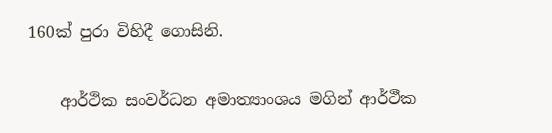160ක් පුරා විහිදී ගොසිනි.

    ආර්ථික සංවර්ධන අමාත්‍යාංශය මගින් ආර්ථීක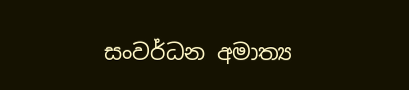සංවර්ධන අමාත්‍ය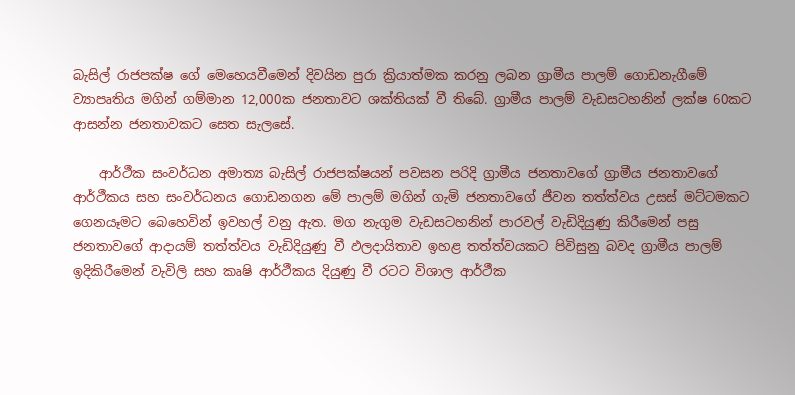බැසිල් රාජපක්ෂ ගේ මෙහෙයවීමෙන් දිවයින පුරා ක්‍රියාත්මක කරනු ලබන ග්‍රාමීය පාලම් ගොඩනැගීමේ ව්‍යාපෘතිය මගින් ගම්මාන 12,000ක ජනතාවට ශක්තියක් වී තිබේ. ග්‍රාමීය පාලම් වැඩසටහනින් ලක්ෂ 60කට ආසන්න ජනතාවකට සෙත සැලසේ.

    ආර්ථීක සංවර්ධන අමාත්‍ය බැසිල් රාජපක්ෂයන් පවසන පරිදි ග්‍රාමීය ජනතාවගේ ග්‍රාමීය ජනතාවගේ ආර්ථීකය සහ සංවර්ධනය ගොඩනගන මේ පාලම් මගින් ගැමි ජනතාවගේ ජීවන තත්ත්වය උසස් මට්ටමකට ගෙනයෑමට බෙහෙවින් ඉවහල් වනු ඇත. මග නැගුම වැඩසටහනින් පාරවල් වැඩිදියුණු කිරීමෙන් පසු ජනතාවගේ ආදායම් තත්ත්වය වැඩිදියුණු වී ඵලදායිතා‍ව ඉහළ තත්ත්වයකට පිවිසුනු බවද ග්‍රාමීය පාලම් ඉදිකිරීමෙන් වැවිලි සහ කෘෂි ආර්ථීකය දියුණු වී රටට විශාල ආර්ථීක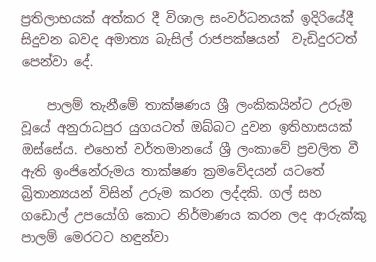ප්‍රතිලාභයක් අත්කර දී විශාල සංවර්ධනයක් ඉදිරියේදී සිදුවන බවද අමාත්‍ය බැසිල් රාජපක්ෂයන්  වැඩිදුරටත් පෙන්වා දේ.

    පාලම් තැනීමේ තාක්ෂණය ශ්‍රී ලංකිකයින්ට උරුම වූයේ අනුරාධපුර යුගයටත් ඔබ්බට දුවන ඉතිහාසයක් ඔස්සේය. එහෙත් වර්තමානයේ ශ්‍රී ලංකාවේ ප්‍රචලිත වී ඇති ඉංජිනේරුමය තාක්ෂණ ක්‍රමවේදයන් යටතේ බ්‍රිතාන්‍යයන් විසින් උරුම කරන ලද්දකි. ගල් සහ ගඩොල් උපයෝගි කොට නිර්මාණය කරන ලද ආරුක්කු පාලම් මෙරටට හඳුන්වා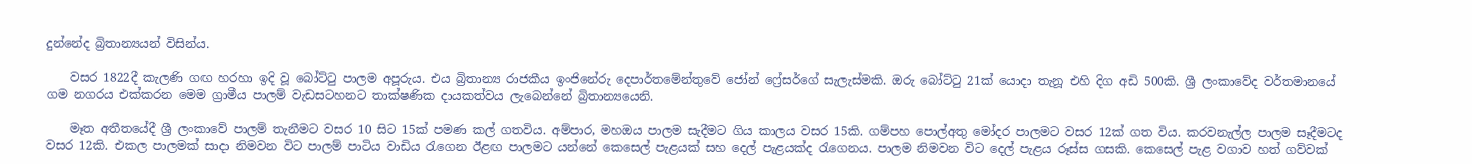දුන්නේද බ්‍රිතාන්‍යයන් විසින්ය.

    වසර 1822දී කැලණි ගඟ හරහා ඉදි වූ බෝට්ටු පාලම අපූරුය. එය බ්‍රිතාන්‍ය රාජකීය ඉංජිනේරු දෙපාර්තමේන්තුවේ ජෝන් ෆ්‍රේසර්ගේ සැලැස්මකි. ඔරු බෝට්ටු 21ක් යොදා තැනූ එහි දිග අඩි 500කි. ශ්‍රී ලංකාවේද වර්තමානයේ ගම නගරය එක්කරන මෙම ග්‍රාමීය පාලම් වැඩසටහනට තාක්ෂණික දායකත්වය ලැබෙන්නේ බ්‍රිතාන්‍යයෙනි.

    මෑත අතීතයේදී ශ්‍රී ලංකාවේ පාලම් තැනීමට වසර 10 සිට 15ක් පමණ කල් ගතවිය. අම්පාර, මහඔය පාලම සැදීමට ගිය කාලය වසර 15කි. ගම්පහ පොල්අතු මෝදර පාලමට වසර 12ක් ගත විය. කරවනැල්ල පාලම සෑදීමටද වසර 12කි. එකල පාලමක් සාදා නිමවන විට පාලම් පාටිය වාඩිය රැගෙන ඊළඟ පාලමට යන්නේ කෙසෙල් පැළයක් සහ දෙල් පැළයක්ද රැගෙනය. පාලම නිමවන විට දෙල් පැළය රූස්ස ගසකි. කෙසෙල් පැළ වගාව හත් ගව්වක්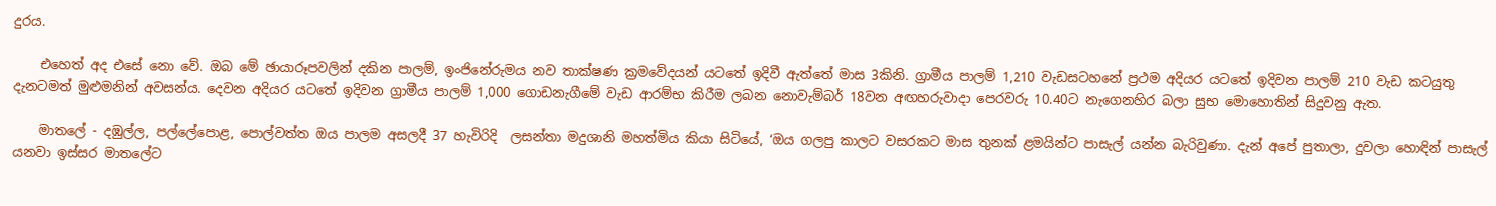දුරය.

    එහෙත් අද එසේ නො වේ. ඔබ මේ ඡායාරූපවලින් දකින පාලම්, ඉංජිනේරුමය නව තාක්ෂණ ක්‍රමවේදයන් යටතේ ඉදිවී ඇත්තේ මාස 3කිනි. ග්‍රාමීය පාලම් 1,210 වැඩසටහනේ ප්‍රථම අදියර යටතේ ඉදිවන පාලම් 210 වැඩ කටයුතු දැනටමත් මුළුමනින් අවසන්ය. දෙවන අදියර යටතේ ඉදිවන ග්‍රාමීය පාලම් 1,000 ගොඩනැගීමේ වැඩ ආරම්භ කිරීම ලබන නොවැම්බර් 18වන අඟහරුවාදා පෙරවරු 10.40ට නැගෙනහිර බලා සුභ මොහොතින් සිදුවනු ඇත.

    මාතලේ - දඹුල්ල, පල්ලේපොළ, පොල්වත්ත ඔය පාලම අසලදී 37 හැවිරිදි  ලසන්තා මදුශානි මහත්මිය කියා සිටියේ, ‘ඔය ගලපු කාලට වසරකට මාස තුනක් ළමයින්ට පාසැල් යන්න බැරිවුණා. දැන් අපේ පුතාලා, දුවලා හොඳින් පාසැල් යනවා ඉස්සර මාතලේට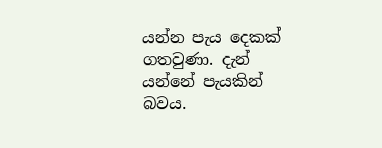යන්න පැය දෙකක් ගතවුණා. දැන් යන්නේ පැයකින් බවය.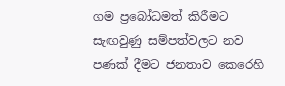ගම ප්‍රබෝධමත් කිරීමට සැඟවුණු සම්පත්වලට නව පණක් දීමට ජනතාව කෙරෙහි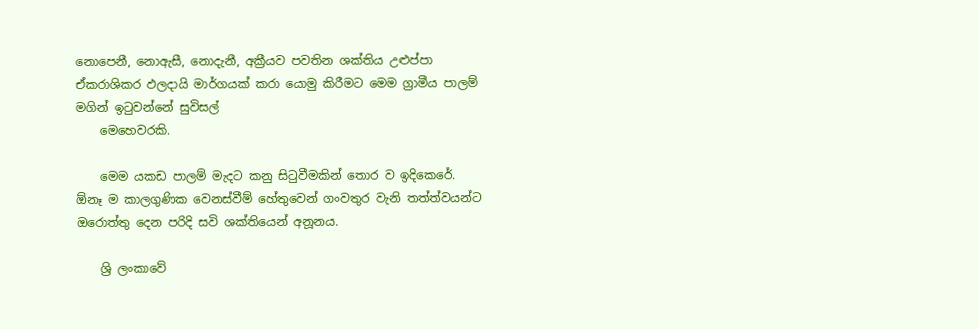නොපෙනී, නොඇසී, නොදැනී, අක්‍රීයව පවතින ශක්තිය උළුප්පා ඒකරාශිකර ඵලදායි මාර්ගයක් කරා යොමු කිරීමට මෙම ග්‍රාමීය පාලම් මගින් ඉටුවන්නේ සුවිසල්
    මෙහෙවරකි.

    මෙම යකඩ පාලම් මැදට කනු සිටුවීමකින් තොර ව ඉදිකෙරේ. ඕනෑ ම කාලගුණික වෙනස්වීම් හේතුවෙන් ගංවතුර වැනි තත්ත්වයන්ට ඔරොත්තු දෙන පරිදි සවි ශක්තියෙන් අනූනය.

    ශ්‍රි ලංකාවේ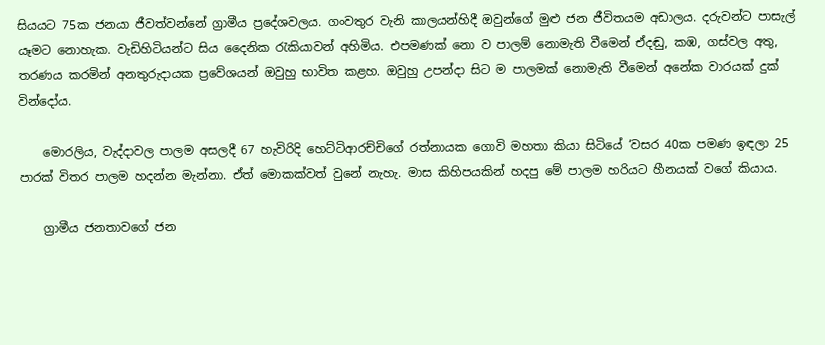සියයට 75ක ජනයා ජීවත්වන්නේ ග්‍රාමීය ප්‍රදේශවලය. ගංවතුර වැනි කාලයන්හිදී ඔවුන්ගේ මුළු ජන ජීවිතයම අඩාලය. දරුවන්ට පාසැල් යෑමට නොහැක. වැඩිහිටියන්ට සිය දෛනික රැකියාවන් අහිමිය. එපමණක් නො ව පාලම් නොමැති වීමෙන් ඒදඬු, කඹ, ගස්වල අතු, තරණය කරමින් අනතුරුදායක ප්‍රවේශයන් ඔවුහු භාවිත කළහ. ඔවුහු උපන්දා සිට ම පාලමක් නොමැති වීමෙන් අනේක වාරයක් දුක් වින්දෝය.

    මොරලිය, වැද්දාවල පාලම අසලදී 67 හැවිරිදි හෙට්ටිආරච්චිගේ රත්නායක ගොවි මහතා කියා සිටියේ ‘වසර 40ක පමණ ඉඳලා 25 පාරක් විතර පාලම හදන්න මැන්නා. ඒත් මොකක්වත් වුනේ නැහැ. මාස කිහිපයකින් හදපු මේ පාලම හරියට හීනයක් වගේ කියාය.

    ග්‍රාමීය ජනතාවගේ ජන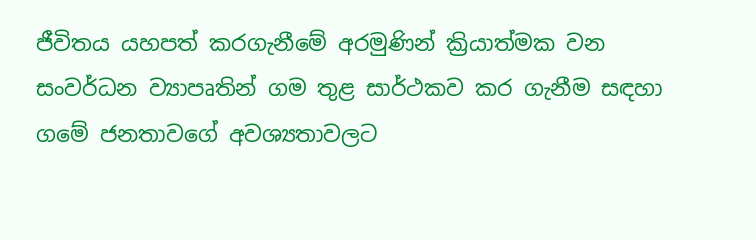ජීවිතය යහපත් කරගැනීමේ අරමුණින් ක්‍රියාත්මක වන සංවර්ධන ව්‍යාපෘතින් ගම තුළ සාර්ථකව කර ගැනීම සඳහා ගමේ ජනතාවගේ අවශ්‍යතාවලට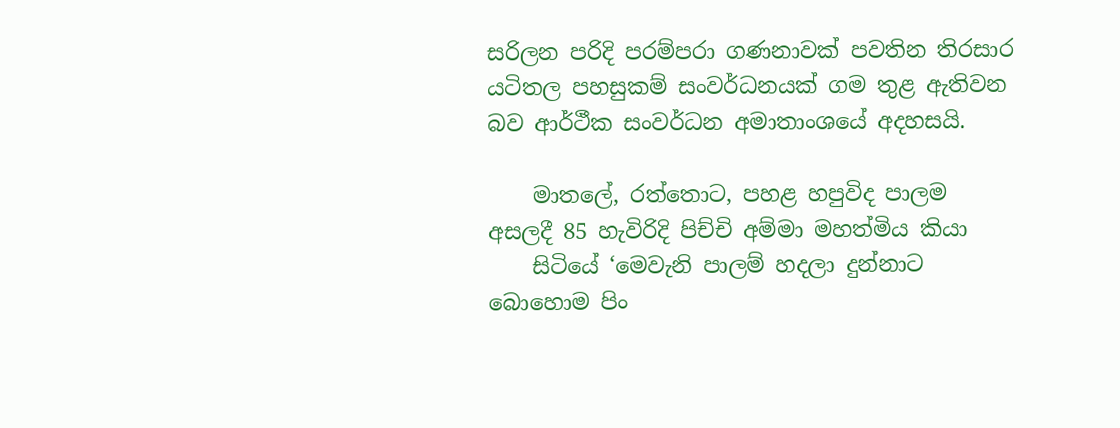සරිලන පරිදි පරම්පරා ගණනාවක් පවතින තිරසාර යටිතල පහසුකම් සංවර්ධනයක් ගම තුළ ඇතිවන බව ආර්ථීක සංවර්ධන අමාතාංශයේ අදහසයි.

    මාතලේ, රත්තොට, පහළ හපුවිද පාලම අසලදී 85 හැවිරිදි පිච්චි අම්මා මහත්මිය කියා
    සිටියේ ‘මෙවැනි පාලම් හදලා දුන්නාට බොහොම පිං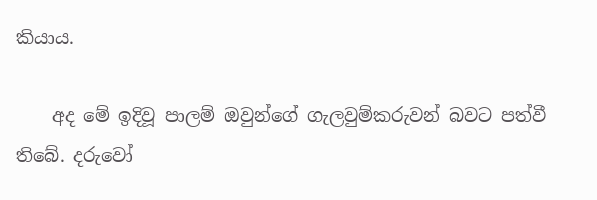කියාය.

    අද මේ ඉදිවූ පාලම් ඔවුන්ගේ ගැලවුම්කරුවන් බවට පත්වී තිබේ. දරුවෝ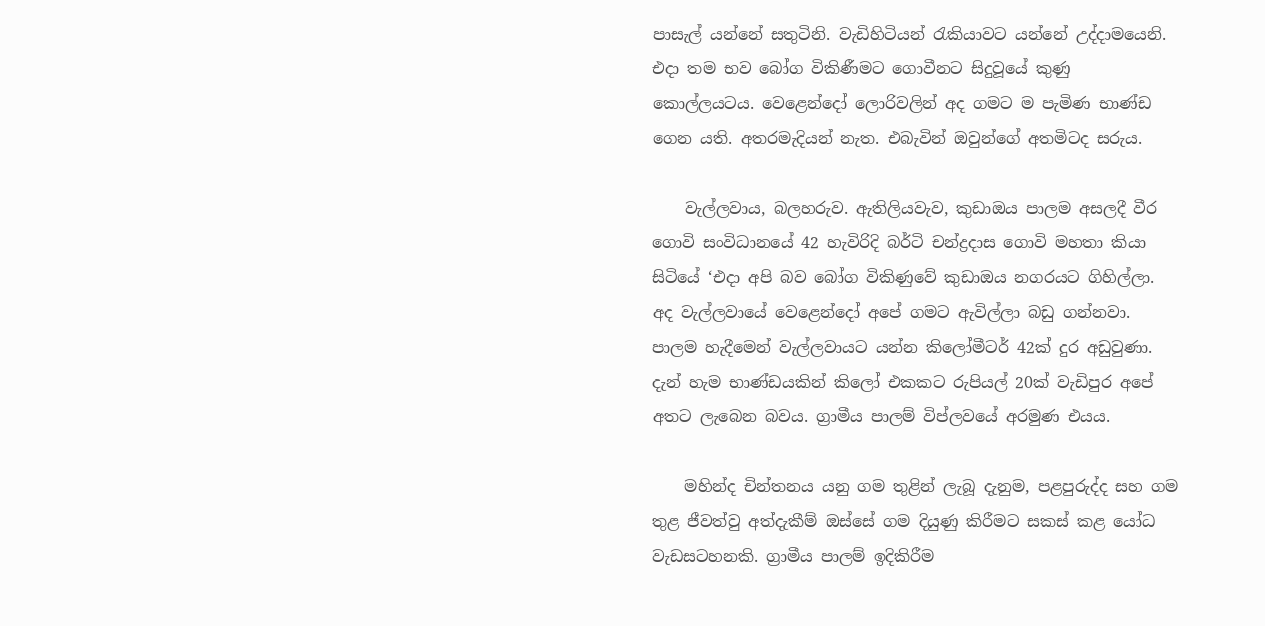පාසැල් යන්නේ සතුටිනි. වැඩිහිටියන් රැකියාවට යන්නේ උද්දාමයෙනි. එදා තම භව බෝග විකිණීමට ගොවීනට සිදුවූයේ කුණු කොල්ලයටය. වෙළෙන්දෝ ලොරිවලින් අද ගමට ම පැමිණ භාණ්ඩ ගෙන යති. අතරමැදියන් නැත. එබැවින් ඔවුන්ගේ අතමිටද සරුය.

    වැල්ලවාය, බලහරුව. ඇතිලියවැව, කුඩාඔය පාලම අසලදී වීර ගොවි සංවිධානයේ 42 හැවිරිදි බර්ටි චන්ද්‍රදාස ගොවි මහතා කියා සිටියේ ‘එදා අපි බව බෝග විකිණුවේ කුඩාඔය නගරයට ගිහිල්ලා. අද වැල්ලවායේ වෙළෙන්දෝ අපේ ගමට ඇවිල්ලා බඩු ගන්නවා. පාලම හැදීමෙන් වැල්ලවායට යන්න කිලෝමීටර් 42ක් දුර අඩුවුණා. දැන් හැම භාණ්ඩයකින් කිලෝ එකකට රුපියල් 20ක් වැඩිපුර අපේ අතට ලැබෙන බවය. ග්‍රාමීය පාලම් විප්ලවයේ අරමුණ එයය.

    මහින්ද චින්තනය යනු ගම තුළින් ලැබූ දැනුම, පළපුරුද්ද සහ ගම තුළ ජීවත්වු අත්දැකීම් ඔස්සේ ගම දියුණු කිරීමට සකස් කළ යෝධ වැඩසටහනකි. ග්‍රාමීය පාලම් ඉදිකිරීම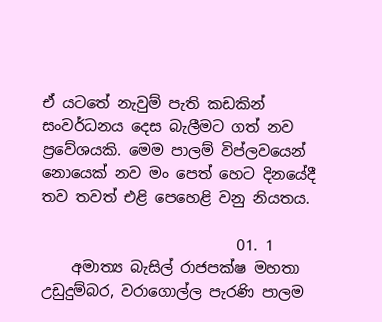ඒ යටතේ නැවුම් පැති කඩකින් සංවර්ධනය දෙස බැලීමට ගත් නව ප්‍රවේශයකි. මෙම පාලම් විප්ලවයෙන් නොයෙක් නව මං පෙත් හෙට දිනයේදී තව තවත් එළි පෙහෙළි වනු නියතය.

                          01. 1
    අමාත්‍ය බැසිල් රාජපක්ෂ මහතා උඩුදුම්බර, වරාගොල්ල පැරණි පාලම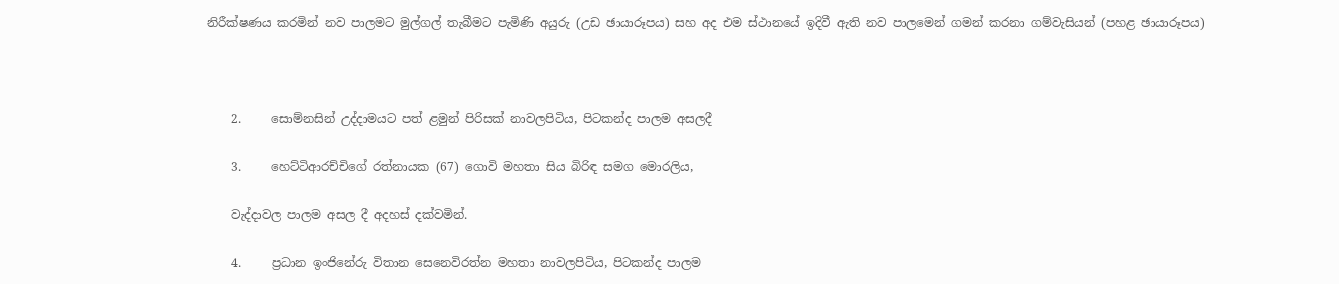නිරීක්ෂණය කරමින් නව පාලමට මුල්ගල් තැබීමට පැමිණි අයුරු (උඩ ඡායාරූපය) සහ අද එම ස්ථානයේ ඉදිවී ඇති නව පාලමෙන් ගමන් කරනා ගම්වැසියන් (පහළ ඡායාරූපය)



    2.     සොම්නසින් උද්දාමයට පත් ළමුන් පිරිසක් නාවලපිටිය, පිටකන්ද පාලම අසලදී

    3.     හෙට්ටිආරච්චිගේ රත්නායක (67) ගොවි මහතා සිය බිරිඳ සමග මොරලිය,

    වැද්දාවල පාලම අසල දී අදහස් දක්වමින්.

    4.     ප්‍රධාන ඉංජිනේරු විතාන සෙනෙවිරත්න මහතා නාවලපිටිය, පිටකන්ද පාලම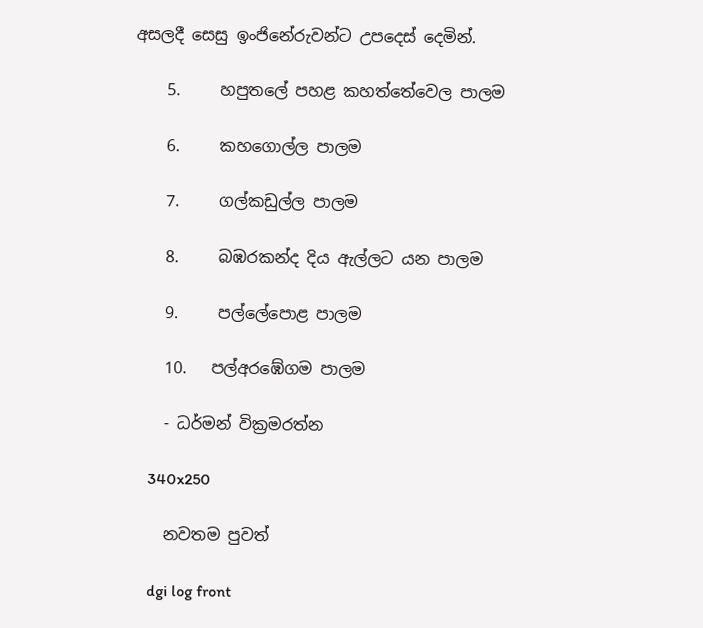අසලදී සෙසු ඉංජිනේරුවන්ට උපදෙස් දෙමින්.

    5.     හපුතලේ පහළ කහත්තේවෙල පාලම

    6.     කහගොල්ල පාලම

    7.     ගල්කඩුල්ල පාලම

    8.     බඹරකන්ද දිය ඇල්ලට යන පාලම

    9.     පල්ලේපොළ පාලම

    10.   පල්අරඹේගම පාලම

    - ධර්මන් වික්‍රමරත්න

    340x250

    නවතම පුවත්

    dgi log front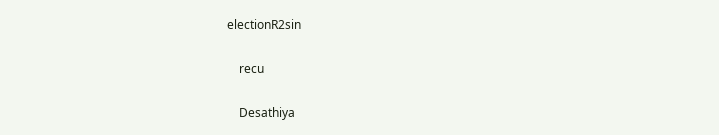electionR2sin

    recu

    Desathiya